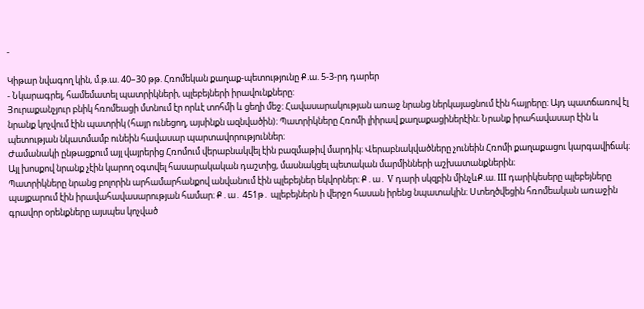-

Կիթար նվագող կին, մ.թ.ա. 40–30 թթ. Հռոմեկան քաղաք-պետությունը Ք.ա. 5-3-րդ դարեր
- Նկարագրել, համեմատել պատրիկների, պլեբեյների իրավունքները:
Յուրաքանչյուր բնիկ հռոմեացի մտնում էր որևէ տոհմի և ցեղի մեջ։ Հավասարակության առաջ նրանց ներկայացնում էին հայրերը։ Այդ պատճառով էլ նրանք կոչվում էին պատրիկ (հայր ունեցող, այսինքն ազնվածին)։ Պատրիկները Հռոմի լիիրավ քաղաքացիներէին։ Նրանք իրահավասար էին և պետության նկատմամբ ունեին հավասար պարտավորություններ։
Ժամանակի ընթացքում այլ վայրերից Հռոմում վերաբնակվել էին բազմաթիվ մարդիկ։ Վերաբնակվածները չունեին Հռոմի քաղաքացու կարգավիճակ։ Այլ խոսքով նրանք չէին կարող օգտվել հասարակական դաշտից, մասնակցել պետական մարմինների աշխատանքներին։
Պատրիկները նրանց բոլորին արհամարհանքով անվանում էին պլեբեյներ եկվորներ։ Ք․ա․ V դարի սկզբին մինչևՔ.ա. III դարիկեսերը պլեբեյները պայքարում էին իրավահավասարության համար։ Ք․ա․ 451թ․ պլեբեյներն ի վերջո հասան իրենց նպատակին։ Ստեղծվեցին հռոմեական առաջին գրավոր օրենքները այսպես կոչված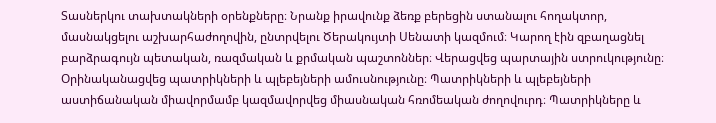Տասներկու տախտակների օրենքները։ Նրանք իրավունք ձեռք բերեցին ստանալու հողակտոր, մասնակցելու աշխարհաժողովին, ընտրվելու Ծերակույտի Սենատի կազմում։ Կարող էին զբաղացնել բարձրագույն պետական, ռազմական և քրմական պաշտոններ։ Վերացվեց պարտային ստրուկությունը։ Օրինականացվեց պատրիկների և պլեբեյների ամուսնությունը։ Պատրիկների և պլեբեյների աստիճանական միավորմամբ կազմավորվեց միասնական հռոմեական ժողովուրդ։ Պատրիկները և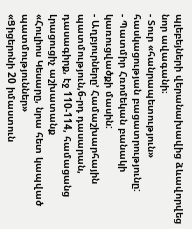պլեբեյների վերանախավից ձևավորվեց նոր ավագանի։
- Տուր «հանրապետություն» հասկացության բացատրությունը:
- Պատմիր Հռոմեկան բանակի կառուցվածքի մասին:
- Աղբյուրները’ Համաշխարհային պատմություն,6-րդ դասարան, դասագիրք, էջ 110-114, համացանց
Լրացուցիչ աշխատանք
«Հուլիոս Կեսարը, նրա հետ կապված պատմություններ»
«Ցիցերոնի 20 իմաստուն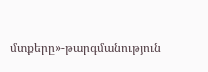մտքերը»-թարգմանություն